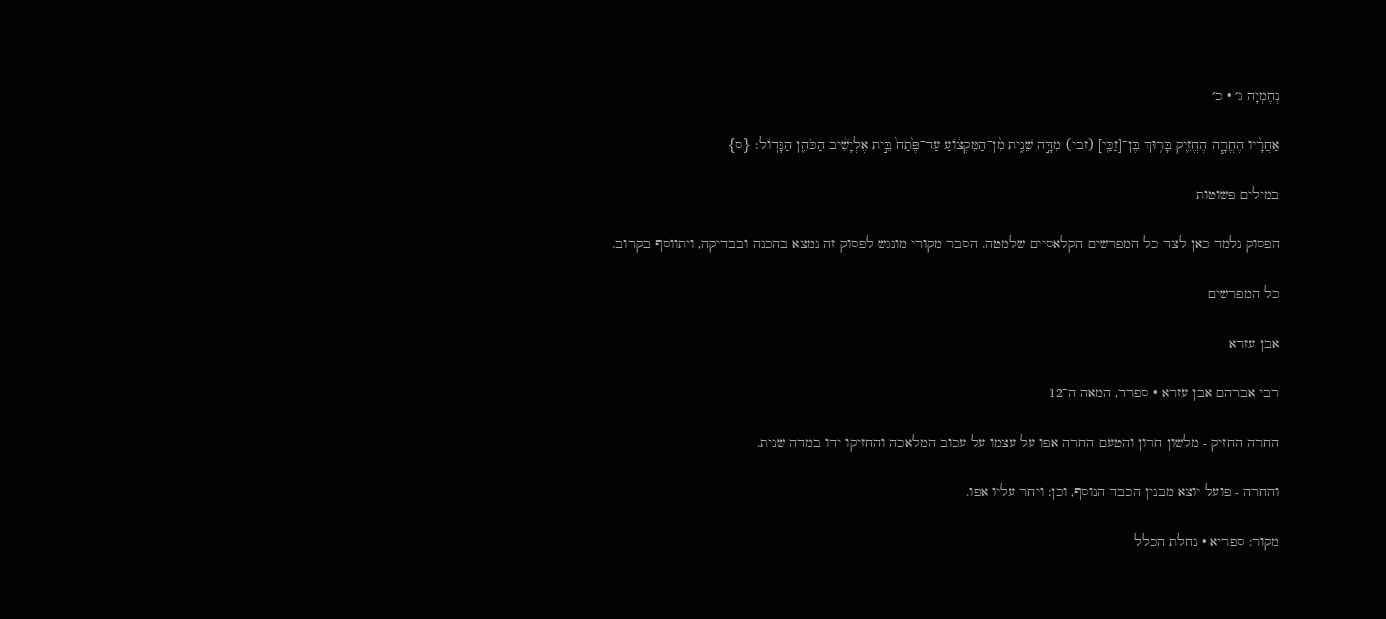נְחֶמְיָה ג׳ · כ׳

אַחֲרָ֨יו הֶחֱרָ֧ה הֶחֱזִ֛יק בָּר֥וּךְ בֶּן־[זַכַּ֖י] (זבי) מִדָּ֣ה שֵׁנִ֑ית מִ֨ן־הַמִּקְצ֔וֹעַ עַד־פֶּ֙תַח֙ בֵּ֣ית אֶלְיָשִׁ֔יב הַכֹּהֵ֖ן הַגָּדֽוֹל׃ {ס}

במילים פשוטות

הפסוק נלמד כאן לצד כל המפרשים הקלאסיים שלמטה. הסבר מקורי מונגש לפסוק זה נמצא בהכנה ובבדיקה, ויתווסף בקרוב.

כל המפרשים

אבן עזרא

רבי אברהם אבן עזרא · ספרד, המאה ה־12

החרה החזיק - מלשון חרון והטעם החרה אפו על עצמו על עכוב המלאכה והחזיקו ידו במדה שנית.

והחרה - פועל יוצא מבנין הכבד הנוסף, וכן: ויחר עליו אפו.

מקור: ספריא · נחלת הכלל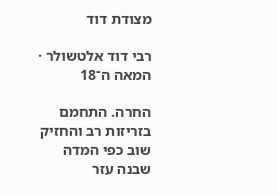מצודת דוד

רבי דוד אלטשולר · המאה ה־18

החרה. התחמם בזריזות רב והחזיק שוב כפי המדה שבנה עזר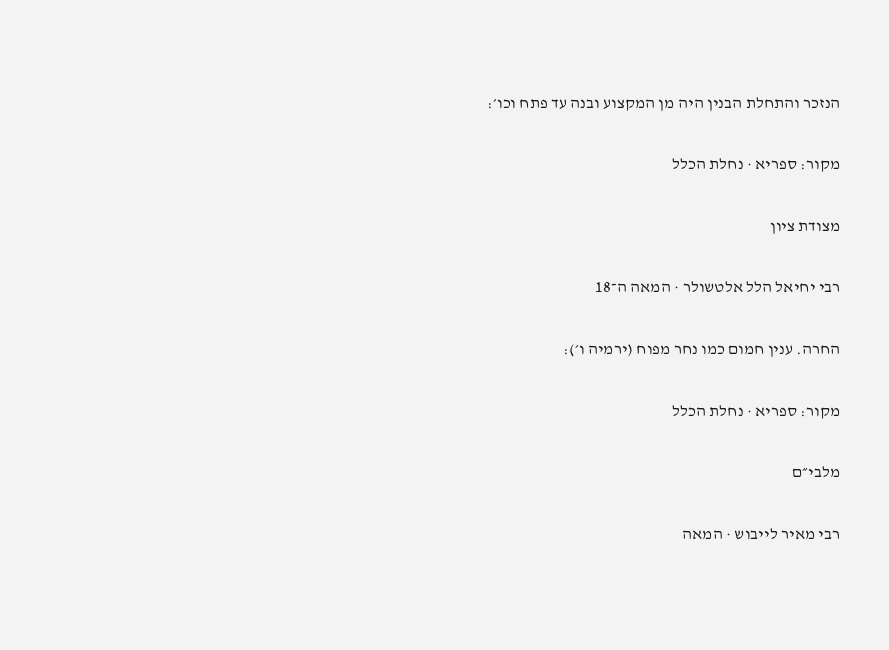הנזכר והתחלת הבנין היה מן המקצוע ובנה עד פתח וכו׳:

מקור: ספריא · נחלת הכלל

מצודת ציון

רבי יחיאל הלל אלטשולר · המאה ה־18

החרה. ענין חמום כמו נחר מפוח (ירמיה ו׳):

מקור: ספריא · נחלת הכלל

מלבי״ם

רבי מאיר לייבוש · המאה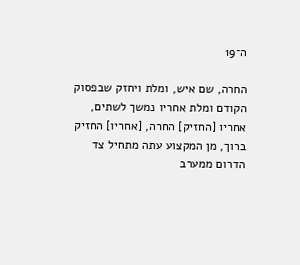ה־19

החרה, שם איש, ומלת ויחזק שבפסוק הקודם ומלת אחריו נמשך לשתים, אחריו [החזיק] החרה, [אחריו] החזיק ברוך, מן המקצוע עתה מתחיל צד הדרום ממערב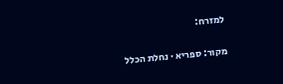למזרח:

מקור: ספריא · נחלת הכלל